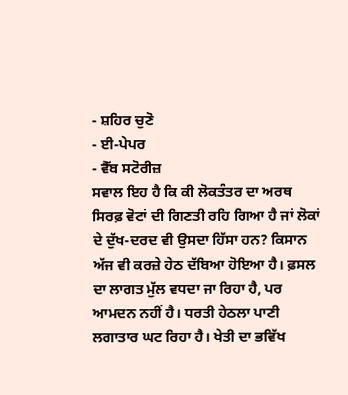- ਸ਼ਹਿਰ ਚੁਣੋ
- ਈ-ਪੇਪਰ
- ਵੈੱਬ ਸਟੋਰੀਜ਼
ਸਵਾਲ ਇਹ ਹੈ ਕਿ ਕੀ ਲੋਕਤੰਤਰ ਦਾ ਅਰਥ ਸਿਰਫ਼ ਵੋਟਾਂ ਦੀ ਗਿਣਤੀ ਰਹਿ ਗਿਆ ਹੈ ਜਾਂ ਲੋਕਾਂ ਦੇ ਦੁੱਖ-ਦਰਦ ਵੀ ਉਸਦਾ ਹਿੱਸਾ ਹਨ? ਕਿਸਾਨ ਅੱਜ ਵੀ ਕਰਜ਼ੇ ਹੇਠ ਦੱਬਿਆ ਹੋਇਆ ਹੈ। ਫ਼ਸਲ ਦਾ ਲਾਗਤ ਮੁੱਲ ਵਧਦਾ ਜਾ ਰਿਹਾ ਹੈ, ਪਰ ਆਮਦਨ ਨਹੀਂ ਹੈ। ਧਰਤੀ ਹੇਠਲਾ ਪਾਣੀ ਲਗਾਤਾਰ ਘਟ ਰਿਹਾ ਹੈ। ਖੇਤੀ ਦਾ ਭਵਿੱਖ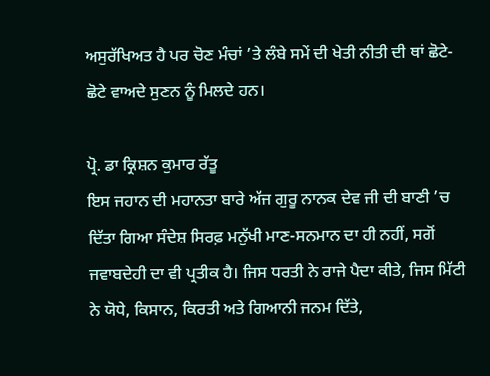ਅਸੁਰੱਖਿਅਤ ਹੈ ਪਰ ਚੋਣ ਮੰਚਾਂ ’ਤੇ ਲੰਬੇ ਸਮੇਂ ਦੀ ਖੇਤੀ ਨੀਤੀ ਦੀ ਥਾਂ ਛੋਟੇ-ਛੋਟੇ ਵਾਅਦੇ ਸੁਣਨ ਨੂੰ ਮਿਲਦੇ ਹਨ।

ਪ੍ਰੋ. ਡਾ ਕ੍ਰਿਸ਼ਨ ਕੁਮਾਰ ਰੱਤੂ
ਇਸ ਜਹਾਨ ਦੀ ਮਹਾਨਤਾ ਬਾਰੇ ਅੱਜ ਗੁਰੂ ਨਾਨਕ ਦੇਵ ਜੀ ਦੀ ਬਾਣੀ ’ਚ ਦਿੱਤਾ ਗਿਆ ਸੰਦੇਸ਼ ਸਿਰਫ਼ ਮਨੁੱਖੀ ਮਾਣ-ਸਨਮਾਨ ਦਾ ਹੀ ਨਹੀਂ, ਸਗੋਂ ਜਵਾਬਦੇਹੀ ਦਾ ਵੀ ਪ੍ਰਤੀਕ ਹੈ। ਜਿਸ ਧਰਤੀ ਨੇ ਰਾਜੇ ਪੈਦਾ ਕੀਤੇ, ਜਿਸ ਮਿੱਟੀ ਨੇ ਯੋਧੇ, ਕਿਸਾਨ, ਕਿਰਤੀ ਅਤੇ ਗਿਆਨੀ ਜਨਮ ਦਿੱਤੇ,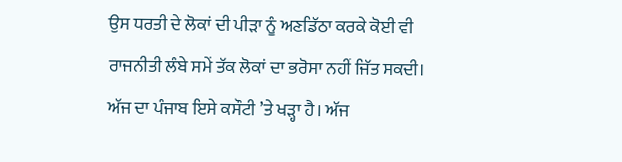ਉਸ ਧਰਤੀ ਦੇ ਲੋਕਾਂ ਦੀ ਪੀੜਾ ਨੂੰ ਅਣਡਿੱਠਾ ਕਰਕੇ ਕੋਈ ਵੀ ਰਾਜਨੀਤੀ ਲੰਬੇ ਸਮੇਂ ਤੱਕ ਲੋਕਾਂ ਦਾ ਭਰੋਸਾ ਨਹੀਂ ਜਿੱਤ ਸਕਦੀ। ਅੱਜ ਦਾ ਪੰਜਾਬ ਇਸੇ ਕਸੌਟੀ ’ਤੇ ਖੜ੍ਹਾ ਹੈ। ਅੱਜ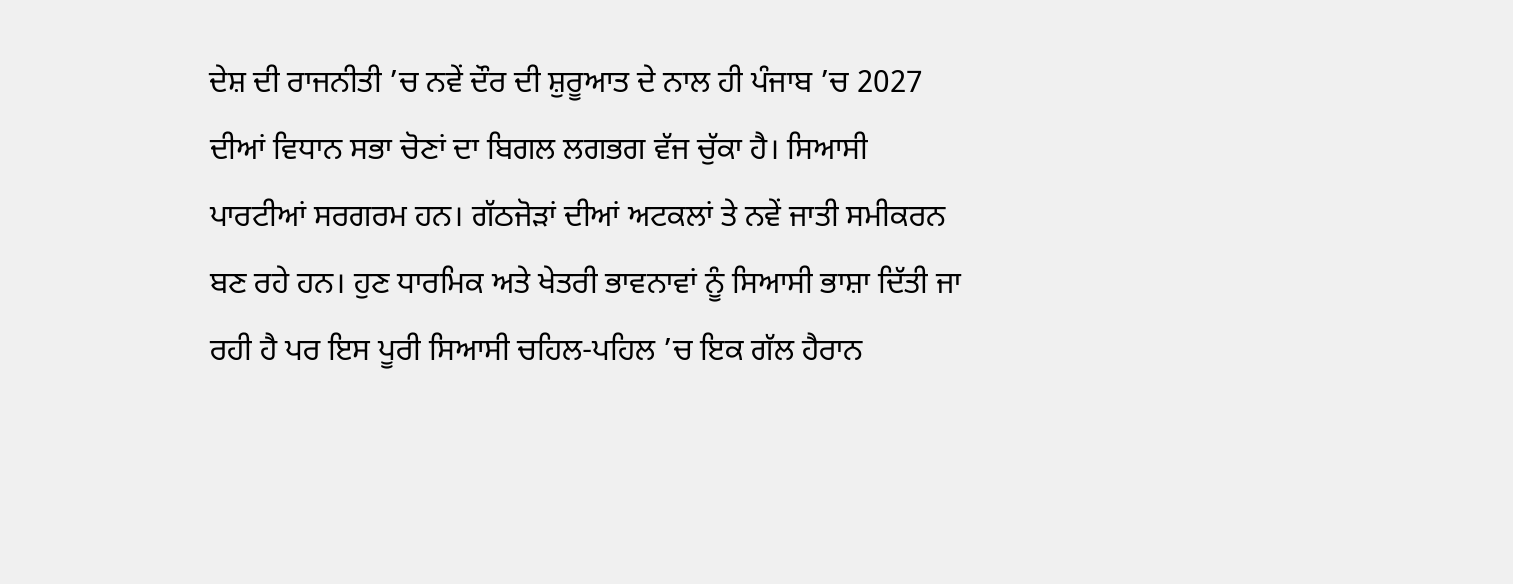ਦੇਸ਼ ਦੀ ਰਾਜਨੀਤੀ ’ਚ ਨਵੇਂ ਦੌਰ ਦੀ ਸ਼ੁਰੂਆਤ ਦੇ ਨਾਲ ਹੀ ਪੰਜਾਬ ’ਚ 2027 ਦੀਆਂ ਵਿਧਾਨ ਸਭਾ ਚੋਣਾਂ ਦਾ ਬਿਗਲ ਲਗਭਗ ਵੱਜ ਚੁੱਕਾ ਹੈ। ਸਿਆਸੀ ਪਾਰਟੀਆਂ ਸਰਗਰਮ ਹਨ। ਗੱਠਜੋੜਾਂ ਦੀਆਂ ਅਟਕਲਾਂ ਤੇ ਨਵੇਂ ਜਾਤੀ ਸਮੀਕਰਨ ਬਣ ਰਹੇ ਹਨ। ਹੁਣ ਧਾਰਮਿਕ ਅਤੇ ਖੇਤਰੀ ਭਾਵਨਾਵਾਂ ਨੂੰ ਸਿਆਸੀ ਭਾਸ਼ਾ ਦਿੱਤੀ ਜਾ ਰਹੀ ਹੈ ਪਰ ਇਸ ਪੂਰੀ ਸਿਆਸੀ ਚਹਿਲ-ਪਹਿਲ ’ਚ ਇਕ ਗੱਲ ਹੈਰਾਨ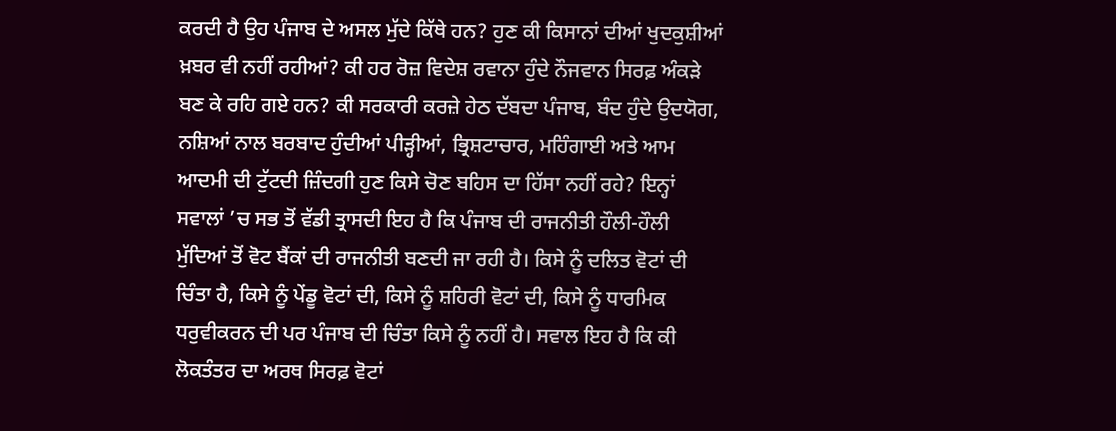ਕਰਦੀ ਹੈ ਉਹ ਪੰਜਾਬ ਦੇ ਅਸਲ ਮੁੱਦੇ ਕਿੱਥੇ ਹਨ? ਹੁਣ ਕੀ ਕਿਸਾਨਾਂ ਦੀਆਂ ਖੁਦਕੁਸ਼ੀਆਂ ਖ਼ਬਰ ਵੀ ਨਹੀਂ ਰਹੀਆਂ? ਕੀ ਹਰ ਰੋਜ਼ ਵਿਦੇਸ਼ ਰਵਾਨਾ ਹੁੰਦੇ ਨੌਜਵਾਨ ਸਿਰਫ਼ ਅੰਕੜੇ ਬਣ ਕੇ ਰਹਿ ਗਏ ਹਨ? ਕੀ ਸਰਕਾਰੀ ਕਰਜ਼ੇ ਹੇਠ ਦੱਬਦਾ ਪੰਜਾਬ, ਬੰਦ ਹੁੰਦੇ ਉਦਯੋਗ, ਨਸ਼ਿਆਂ ਨਾਲ ਬਰਬਾਦ ਹੁੰਦੀਆਂ ਪੀੜ੍ਹੀਆਂ, ਭ੍ਰਿਸ਼ਟਾਚਾਰ, ਮਹਿੰਗਾਈ ਅਤੇ ਆਮ ਆਦਮੀ ਦੀ ਟੁੱਟਦੀ ਜ਼ਿੰਦਗੀ ਹੁਣ ਕਿਸੇ ਚੋਣ ਬਹਿਸ ਦਾ ਹਿੱਸਾ ਨਹੀਂ ਰਹੇ? ਇਨ੍ਹਾਂ ਸਵਾਲਾਂ ’ਚ ਸਭ ਤੋਂ ਵੱਡੀ ਤ੍ਰਾਸਦੀ ਇਹ ਹੈ ਕਿ ਪੰਜਾਬ ਦੀ ਰਾਜਨੀਤੀ ਹੌਲੀ-ਹੌਲੀ ਮੁੱਦਿਆਂ ਤੋਂ ਵੋਟ ਬੈਂਕਾਂ ਦੀ ਰਾਜਨੀਤੀ ਬਣਦੀ ਜਾ ਰਹੀ ਹੈ। ਕਿਸੇ ਨੂੰ ਦਲਿਤ ਵੋਟਾਂ ਦੀ ਚਿੰਤਾ ਹੈ, ਕਿਸੇ ਨੂੰ ਪੇਂਡੂ ਵੋਟਾਂ ਦੀ, ਕਿਸੇ ਨੂੰ ਸ਼ਹਿਰੀ ਵੋਟਾਂ ਦੀ, ਕਿਸੇ ਨੂੰ ਧਾਰਮਿਕ ਧਰੁਵੀਕਰਨ ਦੀ ਪਰ ਪੰਜਾਬ ਦੀ ਚਿੰਤਾ ਕਿਸੇ ਨੂੰ ਨਹੀਂ ਹੈ। ਸਵਾਲ ਇਹ ਹੈ ਕਿ ਕੀ ਲੋਕਤੰਤਰ ਦਾ ਅਰਥ ਸਿਰਫ਼ ਵੋਟਾਂ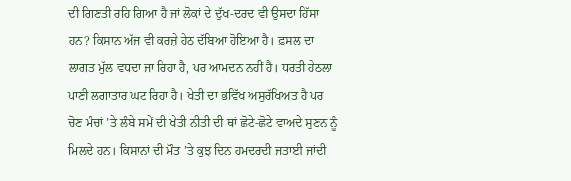ਦੀ ਗਿਣਤੀ ਰਹਿ ਗਿਆ ਹੈ ਜਾਂ ਲੋਕਾਂ ਦੇ ਦੁੱਖ-ਦਰਦ ਵੀ ਉਸਦਾ ਹਿੱਸਾ ਹਨ? ਕਿਸਾਨ ਅੱਜ ਵੀ ਕਰਜ਼ੇ ਹੇਠ ਦੱਬਿਆ ਹੋਇਆ ਹੈ। ਫ਼ਸਲ ਦਾ ਲਾਗਤ ਮੁੱਲ ਵਧਦਾ ਜਾ ਰਿਹਾ ਹੈ, ਪਰ ਆਮਦਨ ਨਹੀਂ ਹੈ। ਧਰਤੀ ਹੇਠਲਾ ਪਾਣੀ ਲਗਾਤਾਰ ਘਟ ਰਿਹਾ ਹੈ। ਖੇਤੀ ਦਾ ਭਵਿੱਖ ਅਸੁਰੱਖਿਅਤ ਹੈ ਪਰ ਚੋਣ ਮੰਚਾਂ ’ਤੇ ਲੰਬੇ ਸਮੇਂ ਦੀ ਖੇਤੀ ਨੀਤੀ ਦੀ ਥਾਂ ਛੋਟੇ-ਛੋਟੇ ਵਾਅਦੇ ਸੁਣਨ ਨੂੰ ਮਿਲਦੇ ਹਨ। ਕਿਸਾਨਾਂ ਦੀ ਮੌਤ ’ਤੇ ਕੁਝ ਦਿਨ ਹਮਦਰਦੀ ਜਤਾਈ ਜਾਂਦੀ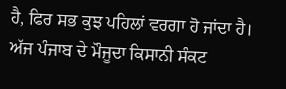ਹੈ, ਫਿਰ ਸਭ ਕੁਝ ਪਹਿਲਾਂ ਵਰਗਾ ਹੋ ਜਾਂਦਾ ਹੈ। ਅੱਜ ਪੰਜਾਬ ਦੇ ਮੌਜੂਦਾ ਕਿਸਾਨੀ ਸੰਕਟ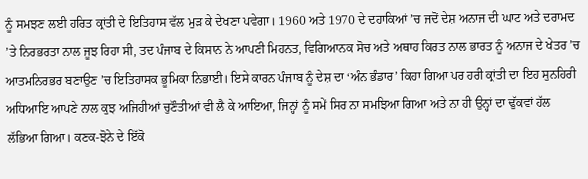ਨੂੰ ਸਮਝਣ ਲਈ ਹਰਿਤ ਕ੍ਰਾਂਤੀ ਦੇ ਇਤਿਹਾਸ ਵੱਲ ਮੁੜ ਕੇ ਦੇਖਣਾ ਪਵੇਗਾ। 1960 ਅਤੇ 1970 ਦੇ ਦਹਾਕਿਆਂ ’ਚ ਜਦੋਂ ਦੇਸ਼ ਅਨਾਜ ਦੀ ਘਾਟ ਅਤੇ ਦਰਾਮਦ ’ਤੇ ਨਿਰਭਰਤਾ ਨਾਲ ਜੂਝ ਰਿਹਾ ਸੀ, ਤਦ ਪੰਜਾਬ ਦੇ ਕਿਸਾਨ ਨੇ ਆਪਣੀ ਮਿਹਨਤ, ਵਿਗਿਆਨਕ ਸੋਚ ਅਤੇ ਅਥਾਹ ਕਿਰਤ ਨਾਲ ਭਾਰਤ ਨੂੰ ਅਨਾਜ ਦੇ ਖੇਤਰ ’ਚ ਆਤਮਨਿਰਭਰ ਬਣਾਉਣ ’ਚ ਇਤਿਹਾਸਕ ਭੂਮਿਕਾ ਨਿਭਾਈ। ਇਸੇ ਕਾਰਨ ਪੰਜਾਬ ਨੂੰ ਦੇਸ਼ ਦਾ ‘ਅੰਨ ਭੰਡਾਰ’ ਕਿਹਾ ਗਿਆ ਪਰ ਹਰੀ ਕ੍ਰਾਂਤੀ ਦਾ ਇਹ ਸੁਨਹਿਰੀ ਅਧਿਆਇ ਆਪਣੇ ਨਾਲ ਕੁਝ ਅਜਿਹੀਆਂ ਚੁਣੌਤੀਆਂ ਵੀ ਲੈ ਕੇ ਆਇਆ, ਜਿਨ੍ਹਾਂ ਨੂੰ ਸਮੇਂ ਸਿਰ ਨਾ ਸਮਝਿਆ ਗਿਆ ਅਤੇ ਨਾ ਹੀ ਉਨ੍ਹਾਂ ਦਾ ਢੁੱਕਵਾਂ ਹੱਲ ਲੱਭਿਆ ਗਿਆ। ਕਣਕ-ਝੋਨੇ ਦੇ ਇੱਕੋ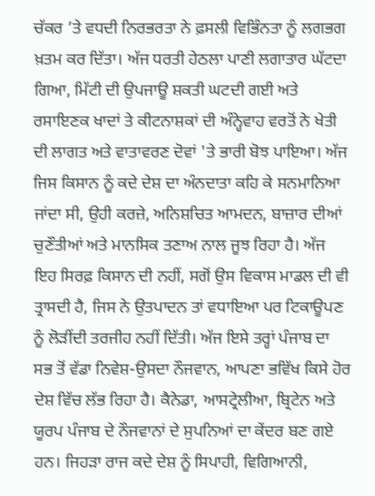ਚੱਕਰ ’ਤੇ ਵਧਦੀ ਨਿਰਭਰਤਾ ਨੇ ਫ਼ਸਲੀ ਵਿਭਿੰਨਤਾ ਨੂੰ ਲਗਭਗ ਖ਼ਤਮ ਕਰ ਦਿੱਤਾ। ਅੱਜ ਧਰਤੀ ਹੇਠਲਾ ਪਾਣੀ ਲਗਾਤਾਰ ਘੱਟਦਾ ਗਿਆ, ਮਿੱਟੀ ਦੀ ਉਪਜਾਊ ਸ਼ਕਤੀ ਘਟਦੀ ਗਈ ਅਤੇ ਰਸਾਇਣਕ ਖਾਦਾਂ ਤੇ ਕੀਟਨਾਸ਼ਕਾਂ ਦੀ ਅੰਨ੍ਹੇਵਾਹ ਵਰਤੋਂ ਨੇ ਖੇਤੀ ਦੀ ਲਾਗਤ ਅਤੇ ਵਾਤਾਵਰਣ ਦੋਵਾਂ 'ਤੇ ਭਾਰੀ ਬੋਝ ਪਾਇਆ। ਅੱਜ ਜਿਸ ਕਿਸਾਨ ਨੂੰ ਕਦੇ ਦੇਸ਼ ਦਾ ਅੰਨਦਾਤਾ ਕਹਿ ਕੇ ਸਨਮਾਨਿਆ ਜਾਂਦਾ ਸੀ, ਉਹੀ ਕਰਜ਼ੇ, ਅਨਿਸ਼ਚਿਤ ਆਮਦਨ, ਬਾਜ਼ਾਰ ਦੀਆਂ ਚੁਣੌਤੀਆਂ ਅਤੇ ਮਾਨਸਿਕ ਤਣਾਅ ਨਾਲ ਜੂਝ ਰਿਹਾ ਹੈ। ਅੱਜ ਇਹ ਸਿਰਫ਼ ਕਿਸਾਨ ਦੀ ਨਹੀਂ, ਸਗੋਂ ਉਸ ਵਿਕਾਸ ਮਾਡਲ ਦੀ ਵੀ ਤ੍ਰਾਸਦੀ ਹੈ, ਜਿਸ ਨੇ ਉਤਪਾਦਨ ਤਾਂ ਵਧਾਇਆ ਪਰ ਟਿਕਾਊਪਣ ਨੂੰ ਲੋੜੀਂਦੀ ਤਰਜੀਹ ਨਹੀਂ ਦਿੱਤੀ। ਅੱਜ ਇਸੇ ਤਰ੍ਹਾਂ ਪੰਜਾਬ ਦਾ ਸਭ ਤੋਂ ਵੱਡਾ ਨਿਵੇਸ਼-ਉਸਦਾ ਨੌਜਵਾਨ, ਆਪਣਾ ਭਵਿੱਖ ਕਿਸੇ ਹੋਰ ਦੇਸ਼ ਵਿੱਚ ਲੱਭ ਰਿਹਾ ਹੈ। ਕੈਨੇਡਾ, ਆਸਟ੍ਰੇਲੀਆ, ਬ੍ਰਿਟੇਨ ਅਤੇ ਯੂਰਪ ਪੰਜਾਬ ਦੇ ਨੌਜਵਾਨਾਂ ਦੇ ਸੁਪਨਿਆਂ ਦਾ ਕੇਂਦਰ ਬਣ ਗਏ ਹਨ। ਜਿਹੜਾ ਰਾਜ ਕਦੇ ਦੇਸ਼ ਨੂੰ ਸਿਪਾਹੀ, ਵਿਗਿਆਨੀ,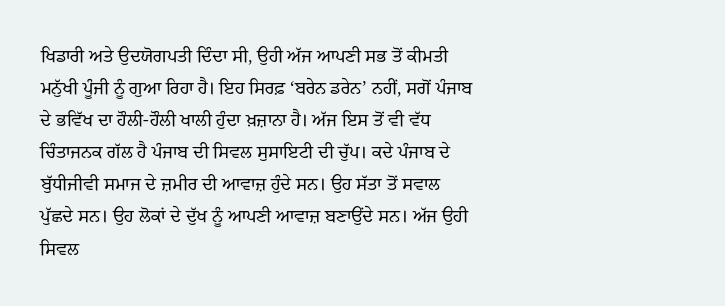ਖਿਡਾਰੀ ਅਤੇ ਉਦਯੋਗਪਤੀ ਦਿੰਦਾ ਸੀ, ਉਹੀ ਅੱਜ ਆਪਣੀ ਸਭ ਤੋਂ ਕੀਮਤੀ ਮਨੁੱਖੀ ਪੂੰਜੀ ਨੂੰ ਗੁਆ ਰਿਹਾ ਹੈ। ਇਹ ਸਿਰਫ਼ ‘ਬਰੇਨ ਡਰੇਨ’ ਨਹੀਂ, ਸਗੋਂ ਪੰਜਾਬ ਦੇ ਭਵਿੱਖ ਦਾ ਹੌਲੀ-ਹੌਲੀ ਖਾਲੀ ਹੁੰਦਾ ਖ਼ਜ਼ਾਨਾ ਹੈ। ਅੱਜ ਇਸ ਤੋਂ ਵੀ ਵੱਧ ਚਿੰਤਾਜਨਕ ਗੱਲ ਹੈ ਪੰਜਾਬ ਦੀ ਸਿਵਲ ਸੁਸਾਇਟੀ ਦੀ ਚੁੱਪ। ਕਦੇ ਪੰਜਾਬ ਦੇ ਬੁੱਧੀਜੀਵੀ ਸਮਾਜ ਦੇ ਜ਼ਮੀਰ ਦੀ ਆਵਾਜ਼ ਹੁੰਦੇ ਸਨ। ਉਹ ਸੱਤਾ ਤੋਂ ਸਵਾਲ ਪੁੱਛਦੇ ਸਨ। ਉਹ ਲੋਕਾਂ ਦੇ ਦੁੱਖ ਨੂੰ ਆਪਣੀ ਆਵਾਜ਼ ਬਣਾਉਂਦੇ ਸਨ। ਅੱਜ ਉਹੀ ਸਿਵਲ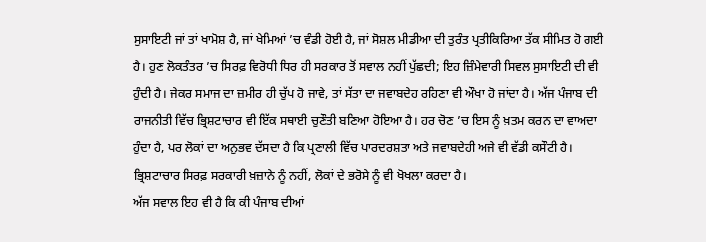ਸੁਸਾਇਟੀ ਜਾਂ ਤਾਂ ਖਾਮੋਸ਼ ਹੈ, ਜਾਂ ਖੇਮਿਆਂ ’ਚ ਵੰਡੀ ਹੋਈ ਹੈ, ਜਾਂ ਸੋਸ਼ਲ ਮੀਡੀਆ ਦੀ ਤੁਰੰਤ ਪ੍ਰਤੀਕਿਰਿਆ ਤੱਕ ਸੀਮਿਤ ਹੋ ਗਈ ਹੈ। ਹੁਣ ਲੋਕਤੰਤਰ ’ਚ ਸਿਰਫ਼ ਵਿਰੋਧੀ ਧਿਰ ਹੀ ਸਰਕਾਰ ਤੋਂ ਸਵਾਲ ਨਹੀਂ ਪੁੱਛਦੀ; ਇਹ ਜ਼ਿੰਮੇਵਾਰੀ ਸਿਵਲ ਸੁਸਾਇਟੀ ਦੀ ਵੀ ਹੁੰਦੀ ਹੈ। ਜੇਕਰ ਸਮਾਜ ਦਾ ਜ਼ਮੀਰ ਹੀ ਚੁੱਪ ਹੋ ਜਾਵੇ, ਤਾਂ ਸੱਤਾ ਦਾ ਜਵਾਬਦੇਹ ਰਹਿਣਾ ਵੀ ਔਖਾ ਹੋ ਜਾਂਦਾ ਹੈ। ਅੱਜ ਪੰਜਾਬ ਦੀ ਰਾਜਨੀਤੀ ਵਿੱਚ ਭ੍ਰਿਸ਼ਟਾਚਾਰ ਵੀ ਇੱਕ ਸਥਾਈ ਚੁਣੌਤੀ ਬਣਿਆ ਹੋਇਆ ਹੈ। ਹਰ ਚੋਣ ’ਚ ਇਸ ਨੂੰ ਖ਼ਤਮ ਕਰਨ ਦਾ ਵਾਅਦਾ ਹੁੰਦਾ ਹੈ, ਪਰ ਲੋਕਾਂ ਦਾ ਅਨੁਭਵ ਦੱਸਦਾ ਹੈ ਕਿ ਪ੍ਰਣਾਲੀ ਵਿੱਚ ਪਾਰਦਰਸ਼ਤਾ ਅਤੇ ਜਵਾਬਦੇਹੀ ਅਜੇ ਵੀ ਵੱਡੀ ਕਸੌਟੀ ਹੈ। ਭ੍ਰਿਸ਼ਟਾਚਾਰ ਸਿਰਫ਼ ਸਰਕਾਰੀ ਖ਼ਜ਼ਾਨੇ ਨੂੰ ਨਹੀਂ, ਲੋਕਾਂ ਦੇ ਭਰੋਸੇ ਨੂੰ ਵੀ ਖੋਖਲਾ ਕਰਦਾ ਹੈ।
ਅੱਜ ਸਵਾਲ ਇਹ ਵੀ ਹੈ ਕਿ ਕੀ ਪੰਜਾਬ ਦੀਆਂ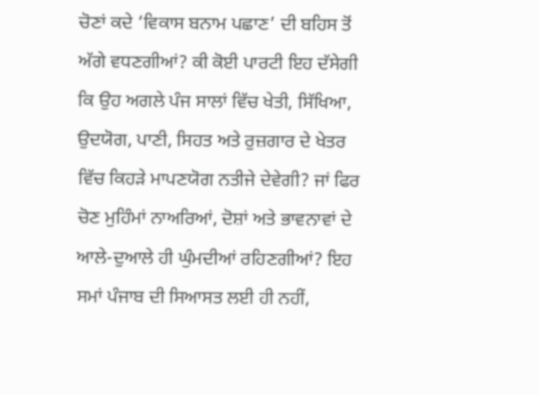ਚੋਣਾਂ ਕਦੇ ‘ਵਿਕਾਸ ਬਨਾਮ ਪਛਾਣ’ ਦੀ ਬਹਿਸ ਤੋਂ ਅੱਗੇ ਵਧਣਗੀਆਂ? ਕੀ ਕੋਈ ਪਾਰਟੀ ਇਹ ਦੱਸੇਗੀ ਕਿ ਉਹ ਅਗਲੇ ਪੰਜ ਸਾਲਾਂ ਵਿੱਚ ਖੇਤੀ, ਸਿੱਖਿਆ, ਉਦਯੋਗ, ਪਾਣੀ, ਸਿਹਤ ਅਤੇ ਰੁਜ਼ਗਾਰ ਦੇ ਖੇਤਰ ਵਿੱਚ ਕਿਹੜੇ ਮਾਪਣਯੋਗ ਨਤੀਜੇ ਦੇਵੇਗੀ? ਜਾਂ ਫਿਰ ਚੋਣ ਮੁਹਿੰਮਾਂ ਨਾਅਰਿਆਂ, ਦੋਸ਼ਾਂ ਅਤੇ ਭਾਵਨਾਵਾਂ ਦੇ ਆਲੇ-ਦੁਆਲੇ ਹੀ ਘੁੰਮਦੀਆਂ ਰਹਿਣਗੀਆਂ? ਇਹ ਸਮਾਂ ਪੰਜਾਬ ਦੀ ਸਿਆਸਤ ਲਈ ਹੀ ਨਹੀਂ,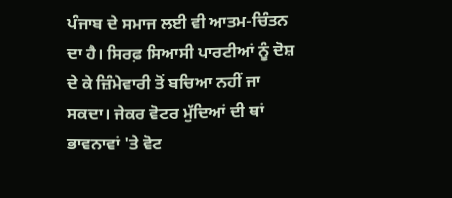ਪੰਜਾਬ ਦੇ ਸਮਾਜ ਲਈ ਵੀ ਆਤਮ-ਚਿੰਤਨ ਦਾ ਹੈ। ਸਿਰਫ਼ ਸਿਆਸੀ ਪਾਰਟੀਆਂ ਨੂੰ ਦੋਸ਼ ਦੇ ਕੇ ਜ਼ਿੰਮੇਵਾਰੀ ਤੋਂ ਬਚਿਆ ਨਹੀਂ ਜਾ ਸਕਦਾ। ਜੇਕਰ ਵੋਟਰ ਮੁੱਦਿਆਂ ਦੀ ਥਾਂ ਭਾਵਨਾਵਾਂ 'ਤੇ ਵੋਟ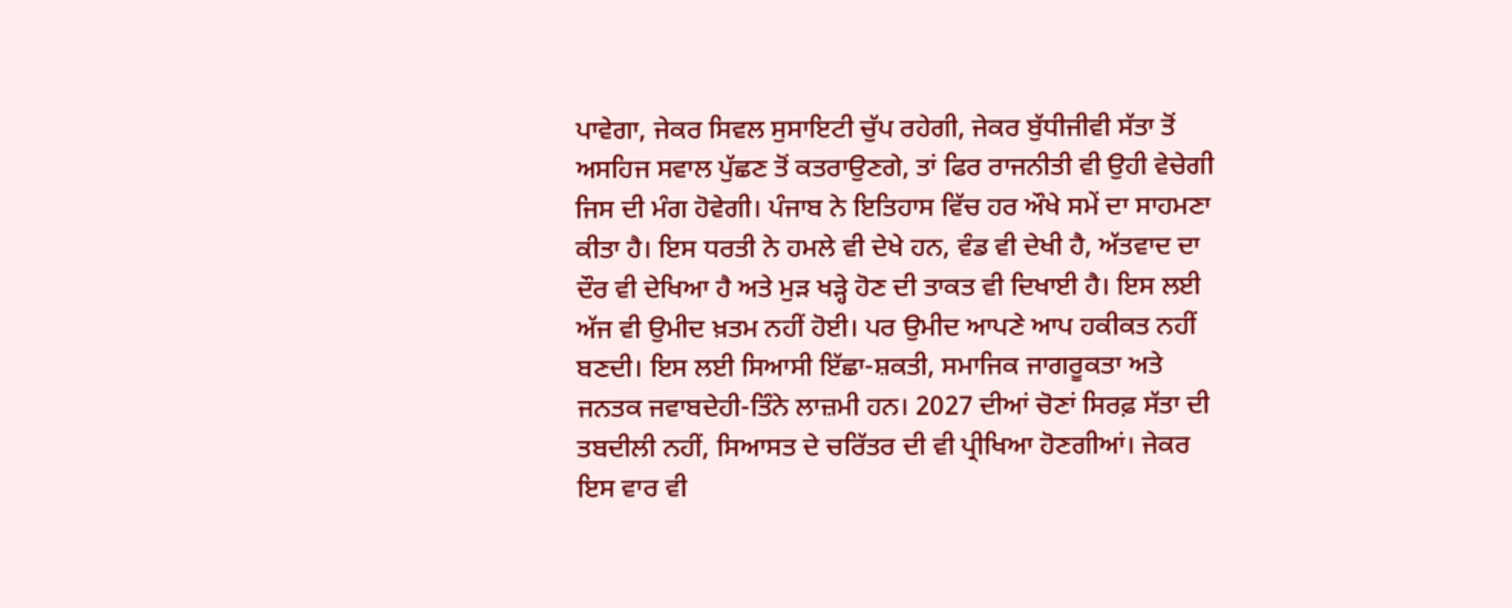ਪਾਵੇਗਾ, ਜੇਕਰ ਸਿਵਲ ਸੁਸਾਇਟੀ ਚੁੱਪ ਰਹੇਗੀ, ਜੇਕਰ ਬੁੱਧੀਜੀਵੀ ਸੱਤਾ ਤੋਂ ਅਸਹਿਜ ਸਵਾਲ ਪੁੱਛਣ ਤੋਂ ਕਤਰਾਉਣਗੇ, ਤਾਂ ਫਿਰ ਰਾਜਨੀਤੀ ਵੀ ਉਹੀ ਵੇਚੇਗੀ ਜਿਸ ਦੀ ਮੰਗ ਹੋਵੇਗੀ। ਪੰਜਾਬ ਨੇ ਇਤਿਹਾਸ ਵਿੱਚ ਹਰ ਔਖੇ ਸਮੇਂ ਦਾ ਸਾਹਮਣਾ ਕੀਤਾ ਹੈ। ਇਸ ਧਰਤੀ ਨੇ ਹਮਲੇ ਵੀ ਦੇਖੇ ਹਨ, ਵੰਡ ਵੀ ਦੇਖੀ ਹੈ, ਅੱਤਵਾਦ ਦਾ ਦੌਰ ਵੀ ਦੇਖਿਆ ਹੈ ਅਤੇ ਮੁੜ ਖੜ੍ਹੇ ਹੋਣ ਦੀ ਤਾਕਤ ਵੀ ਦਿਖਾਈ ਹੈ। ਇਸ ਲਈ ਅੱਜ ਵੀ ਉਮੀਦ ਖ਼ਤਮ ਨਹੀਂ ਹੋਈ। ਪਰ ਉਮੀਦ ਆਪਣੇ ਆਪ ਹਕੀਕਤ ਨਹੀਂ ਬਣਦੀ। ਇਸ ਲਈ ਸਿਆਸੀ ਇੱਛਾ-ਸ਼ਕਤੀ, ਸਮਾਜਿਕ ਜਾਗਰੂਕਤਾ ਅਤੇ ਜਨਤਕ ਜਵਾਬਦੇਹੀ-ਤਿੰਨੇ ਲਾਜ਼ਮੀ ਹਨ। 2027 ਦੀਆਂ ਚੋਣਾਂ ਸਿਰਫ਼ ਸੱਤਾ ਦੀ ਤਬਦੀਲੀ ਨਹੀਂ, ਸਿਆਸਤ ਦੇ ਚਰਿੱਤਰ ਦੀ ਵੀ ਪ੍ਰੀਖਿਆ ਹੋਣਗੀਆਂ। ਜੇਕਰ ਇਸ ਵਾਰ ਵੀ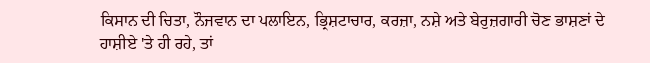ਕਿਸਾਨ ਦੀ ਚਿਤਾ, ਨੌਜਵਾਨ ਦਾ ਪਲਾਇਨ, ਭ੍ਰਿਸ਼ਟਾਚਾਰ, ਕਰਜ਼ਾ, ਨਸ਼ੇ ਅਤੇ ਬੇਰੁਜ਼ਗਾਰੀ ਚੋਣ ਭਾਸ਼ਣਾਂ ਦੇ ਹਾਸ਼ੀਏ 'ਤੇ ਹੀ ਰਹੇ, ਤਾਂ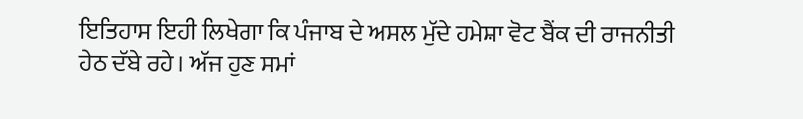ਇਤਿਹਾਸ ਇਹੀ ਲਿਖੇਗਾ ਕਿ ਪੰਜਾਬ ਦੇ ਅਸਲ ਮੁੱਦੇ ਹਮੇਸ਼ਾ ਵੋਟ ਬੈਂਕ ਦੀ ਰਾਜਨੀਤੀ ਹੇਠ ਦੱਬੇ ਰਹੇ। ਅੱਜ ਹੁਣ ਸਮਾਂ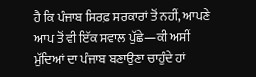ਹੈ ਕਿ ਪੰਜਾਬ ਸਿਰਫ਼ ਸਰਕਾਰਾਂ ਤੋਂ ਨਹੀਂ, ਆਪਣੇ ਆਪ ਤੋਂ ਵੀ ਇੱਕ ਸਵਾਲ ਪੁੱਛੇ—ਕੀ ਅਸੀਂ ਮੁੱਦਿਆਂ ਦਾ ਪੰਜਾਬ ਬਣਾਉਣਾ ਚਾਹੁੰਦੇ ਹਾਂ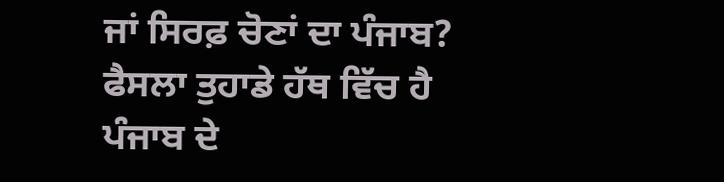ਜਾਂ ਸਿਰਫ਼ ਚੋਣਾਂ ਦਾ ਪੰਜਾਬ? ਫੈਸਲਾ ਤੁਹਾਡੇ ਹੱਥ ਵਿੱਚ ਹੈ ਪੰਜਾਬ ਦੇ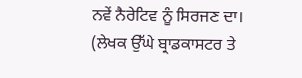ਨਵੇਂ ਨੈਰੇਟਿਵ ਨੂੰ ਸਿਰਜਣ ਦਾ।
(ਲੇਖਕ ਉੱਘੇ ਬ੍ਰਾਡਕਾਸਟਰ ਤੇ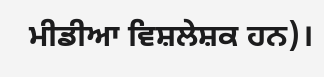ਮੀਡੀਆ ਵਿਸ਼ਲੇਸ਼ਕ ਹਨ)।